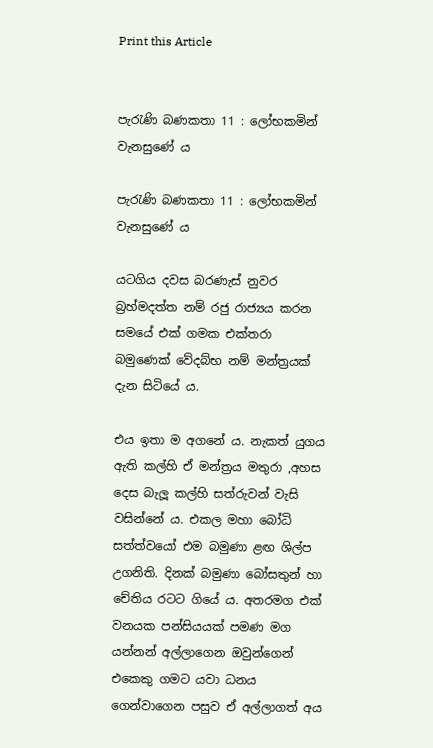Print this Article


පැරැණි බණකතා 11 : ලෝභකමින් වැනසුණේ ය

පැරැණි බණකතා 11 : ලෝභකමින් වැනසුණේ ය

යටගිය දවස බරණැස් නුවර බ්‍රහ්මදත්ත නම් රජු රාජ්‍යය කරන සමයේ එක් ගමක එක්තරා බමුණෙක් වේදබ්භ නම් මන්ත්‍රයක් දැන සිටියේ ය.

එය ඉතා ම අගනේ ය. නැකත් යුගය ඇති කල්හි ඒ මන්ත්‍රය මතුරා ,අහස දෙස බැලූ කල්හි සත්රුවන් වැසි වසින්නේ ය. එකල මහා බෝධි සත්ත්වයෝ එම බමුණා ළඟ ශිල්ප උගනිති. දිනක් බමුණා බෝසතුන් හා චේතිය රටට ගියේ ය. අතරමග එක් වනයක පන්සියයක් පමණ මග යන්නන් අල්ලාගෙන ඔවුන්ගෙන් එකෙකු ගමට යවා ධනය ගෙන්වාගෙන පසුව ඒ අල්ලාගත් අය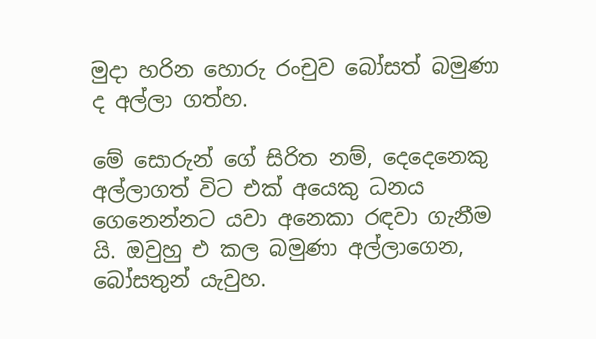මුදා හරින හොරු රංචුව බෝසත් බමුණා ද අල්ලා ගත්හ.

මේ සොරුන් ගේ සිරිත නම්, දෙදෙනෙකු අල්ලාගත් විට එක් අයෙකු ධනය ගෙනෙන්නට යවා අනෙකා රඳවා ගැනීම යි. ඔවුහු එ කල බමුණා අල්ලාගෙන, බෝසතුන් යැවුහ.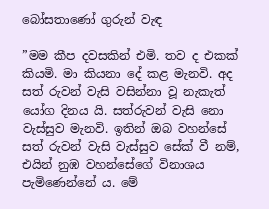බෝසතාණෝ ගුරුන් වැඳ

”මම කීප දවසකින් එමි. තව ද එකක් කියමි. මා කියනා දේ කළ මැනවි. අද සත් රුවන් වැසි වසින්නා වූ නැකැත් යෝග දිනය යි. සත්රුවන් වැසි නො වැස්සුව මැනවි. ඉතින් ඔබ වහන්සේ සත් රුවන් වැසි වැස්සුව සේක් වී නම්, එයින් නුඹ වහන්සේගේ විනාශය පැමිණෙන්නේ ය. මේ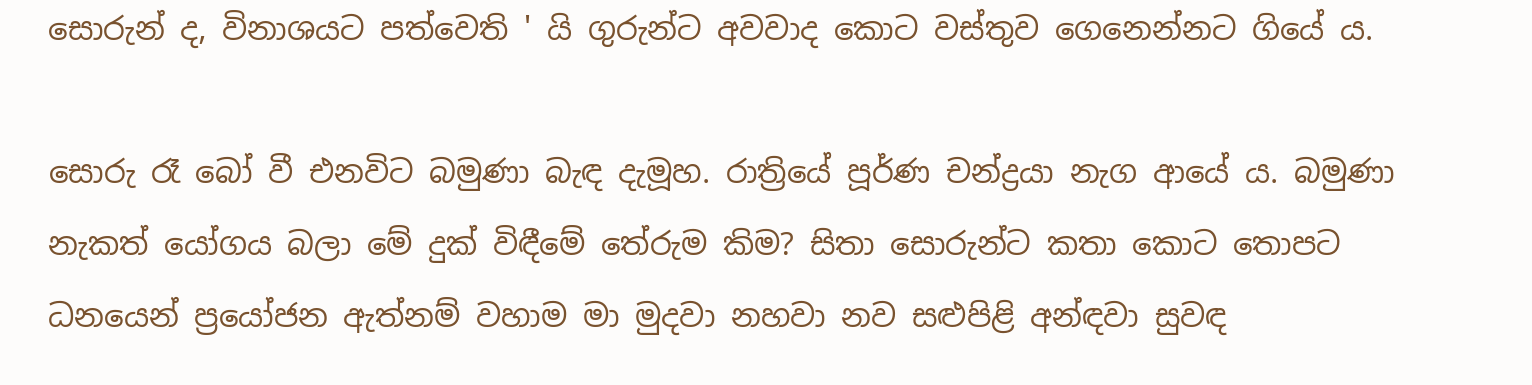සොරුන් ද, විනාශයට පත්වෙති ' යි ගුරුන්ට අවවාද කොට වස්තුව ගෙනෙන්නට ගියේ ය.

සොරු රෑ බෝ වී එනවිට බමුණා බැඳ දැමූහ. රාත්‍රියේ පූර්ණ චන්ද්‍රයා නැග ආයේ ය. බමුණා නැකත් යෝගය බලා මේ දුක් විඳීමේ තේරුම කිම? සිතා සොරුන්ට කතා කොට තොපට ධනයෙන් ප්‍රයෝජන ඇත්නම් වහාම මා මුදවා නහවා නව සළුපිළි අන්ඳවා සුවඳ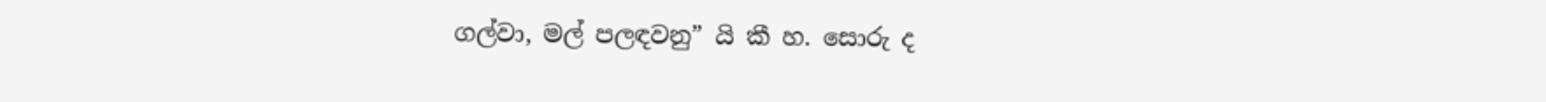ගල්වා, මල් පලඳවනු” යි කී හ. සොරු ද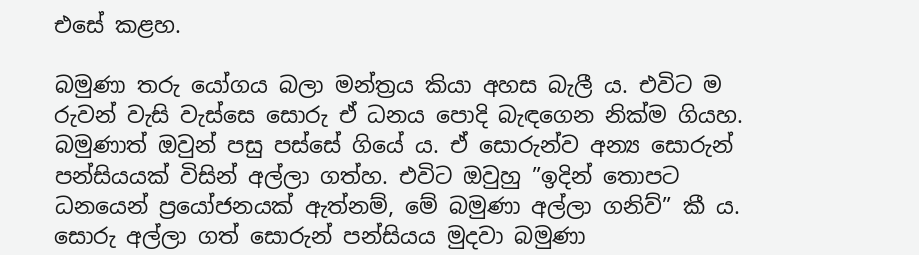එසේ කළහ.

බමුණා තරු යෝගය බලා මන්ත්‍රය කියා අහස බැලී ය. එවිට ම රුවන් වැසි වැස්සෙ සොරු ඒ ධනය පොදි බැඳගෙන නික්ම ගියහ. බමුණාත් ඔවුන් පසු පස්සේ ගියේ ය. ඒ සොරුන්ව අන්‍ය සොරුන් පන්සියයක් විසින් අල්ලා ගත්හ. එවිට ඔවුහු ”ඉදින් තොපට ධනයෙන් ප්‍රයෝජනයක් ඇත්නම්, මේ බමුණා අල්ලා ගනිව්” කී ය. සොරු අල්ලා ගත් සොරුන් පන්සියය මුදවා බමුණා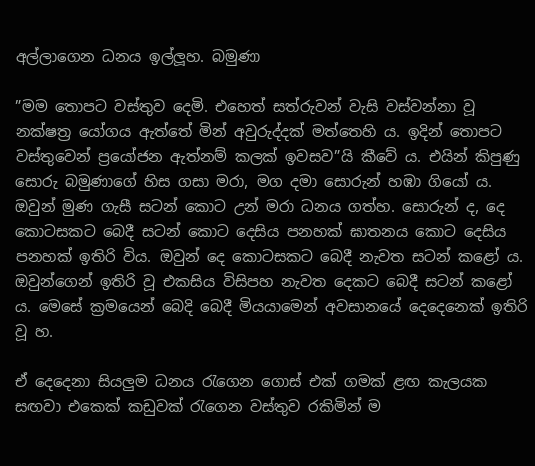අල්ලාගෙන ධනය ඉල්ලූහ. බමුණා

”මම තොපට වස්තුව දෙමි. එහෙත් සත්රුවන් වැසි වස්වන්නා වූ නක්ෂත්‍ර යෝගය ඇත්තේ මින් අවුරුද්දක් මත්තෙහි ය. ඉදින් තොපට වස්තුවෙන් ප්‍රයෝජන ඇත්නම් කලක් ඉවසව”යි කීවේ ය. එයින් කිපුණු සොරු බමුණාගේ හිස ගසා මරා, මග දමා සොරුන් හඹා ගියෝ ය. ඔවුන් මුණ ගැසී සටන් කොට උන් මරා ධනය ගත්හ. සොරුන් ද, දෙ කොටසකට බෙදී සටන් කොට දෙසිය පනහක් ඝාතනය කොට දෙසිය පනහක් ඉතිරි විය. ඔවුන් දෙ කොටසකට බෙදී නැවත සටන් කළෝ ය. ඔවුන්ගෙන් ඉතිරි වූ එකසිය විසිපහ නැවත දෙකට බෙදී සටන් කළෝ ය. මෙසේ ක්‍රමයෙන් බෙදි බෙදී මියයාමෙන් අවසානයේ දෙදෙනෙක් ඉතිරි වූ හ.

ඒ දෙදෙනා සියලුම ධනය රැගෙන ගොස් එක් ගමක් ළඟ කැලයක සඟවා එකෙක් කඩුවක් රැගෙන වස්තුව රකිමින් ම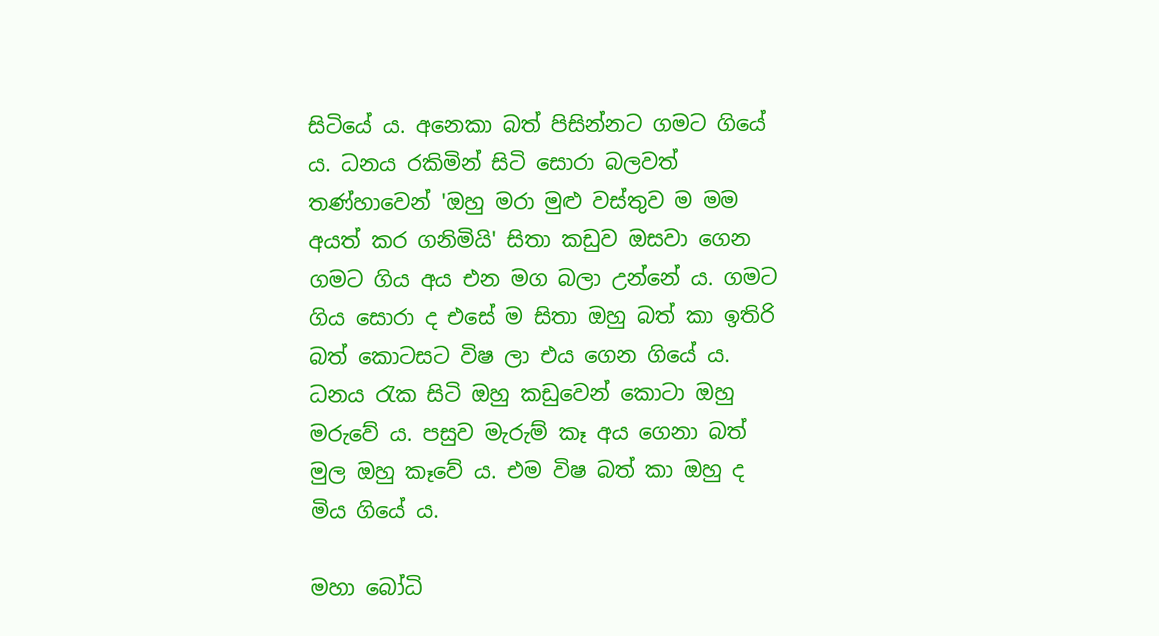සිටියේ ය. අනෙකා බත් පිසින්නට ගමට ගියේ ය. ධනය රකිමින් සිටි සොරා බලවත් තණ්හාවෙන් 'ඔහු මරා මුළු වස්තුව ම මම අයත් කර ගනිමියි' සිතා කඩුව ඔසවා ගෙන ගමට ගිය අය එන මග බලා උන්නේ ය. ගමට ගිය සොරා ද එසේ ම සිතා ඔහු බත් කා ඉතිරි බත් කොටසට විෂ ලා එය ගෙන ගියේ ය. ධනය රැක සිටි ඔහු කඩුවෙන් කොටා ඔහු මරුවේ ය. පසුව මැරුම් කෑ අය ගෙනා බත් මුල ඔහු කෑවේ ය. එම විෂ බත් කා ඔහු ද මිය ගියේ ය.

මහා බෝධි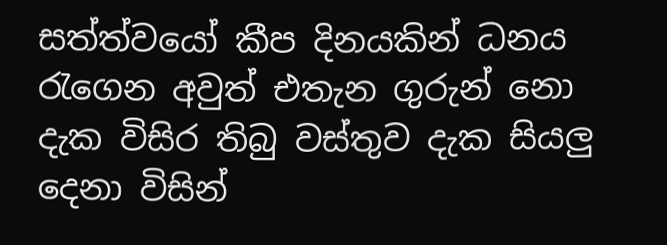සත්ත්වයෝ කීප දිනයකින් ධනය රැගෙන අවුත් එතැන ගුරුන් නො දැක විසිර තිබු වස්තුව දැක සියලු දෙනා විසින්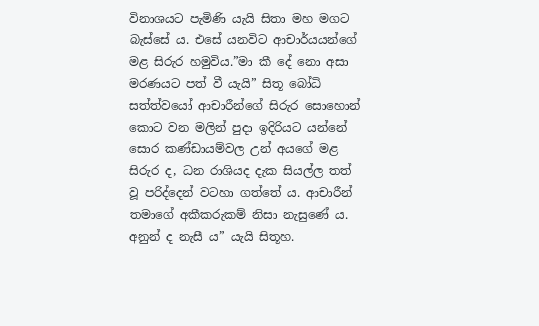විනාශයට පැමිණි යැයි සිතා මහ මගට බැස්සේ ය. එසේ යනවිට ආචාර්යයන්ගේ මළ සිරුර හමුවිය.”මා කී දේ නො අසා මරණයට පත් වී යැයි” සිතූ බෝධි සත්ත්වයෝ ආචාරීන්ගේ සිරුර සොහොන් කොට වන මලින් පුදා ඉදිරියට යන්නේ සොර කණ්ඩායම්වල උන් අයගේ මළ සිරුර ද, ධන රාශියද දැක සියල්ල තත් වූ පරිද්දෙන් වටහා ගත්තේ ය. ආචාරීන් තමාගේ අකීකරුකම් නිසා නැසුණේ ය. අනුන් ද නැසී ය” යැයි සිතූහ.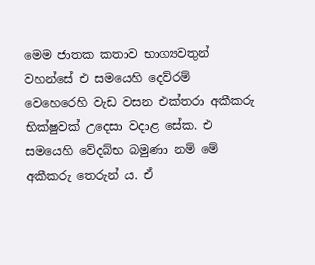මෙම ජාතක කතාව භාග්‍යවතුන් වහන්සේ එ සමයෙහි දෙව්රම් වෙහෙරෙහි වැඩ වසන එක්තරා අකීකරු භික්ෂුවක් උදෙසා වදාළ සේක. එ සමයෙහි වේදබ්භ බමුණා නම් මේ අකීකරු තෙරුන් ය. ඒ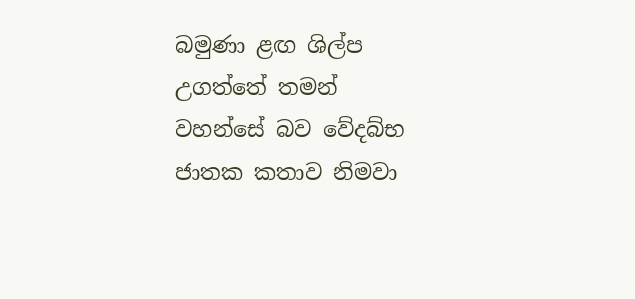බමුණා ළඟ ශිල්ප උගත්තේ තමන් වහන්සේ බව වේදබ්භ ජාතක කතාව නිමවා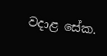වදාළ සේක.